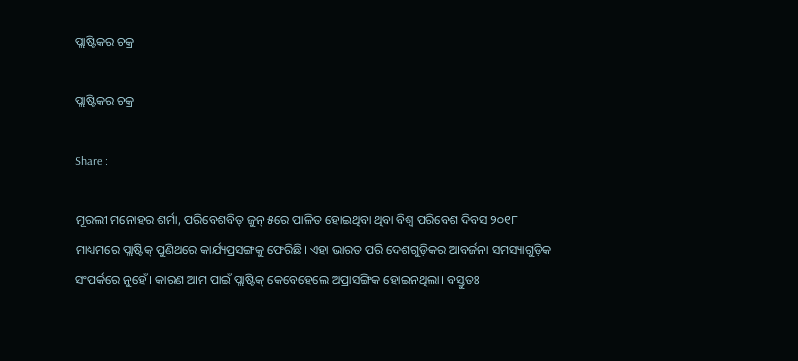ପ୍ଲାଷ୍ଟିକର ଚକ୍ର

ପ୍ଲାଷ୍ଟିକର ଚକ୍ର

Share :

ମୂରଲୀ ମନୋହର ଶର୍ମା, ପରିବେଶବିତ୍ ଜୁନ୍ ୫ରେ ପାଳିତ ହୋଇଥିବା ଥିବା ବିଶ୍ୱ ପରିବେଶ ଦିବସ ୨୦୧୮ ମାଧ୍ୟମରେ ପ୍ଲାଷ୍ଟିକ୍ ପୁଣିଥରେ କାର୍ଯ୍ୟପ୍ରସଙ୍ଗକୁ ଫେରିଛି। ଏହା ଭାରତ ପରି ଦେଶଗୁଡ଼ିକର ଆବର୍ଜନା ସମସ୍ୟାଗୁଡ଼ିକ ସଂପର୍କରେ ନୁହେଁ। କାରଣ ଆମ ପାଇଁ ପ୍ଲାଷ୍ଟିକ୍ କେବେହେଲେ ଅପ୍ରାସଙ୍ଗିକ ହୋଇନଥିଲା। ବସ୍ତୁତଃ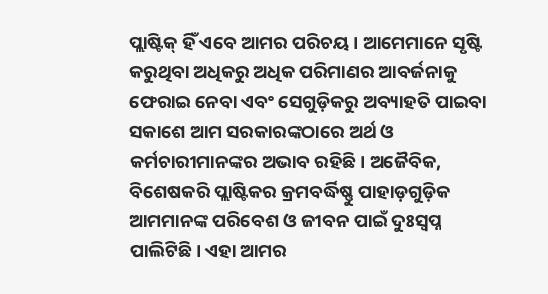ପ୍ଲାଷ୍ଟିକ୍ ହିଁ ଏବେ ଆମର ପରିଚୟ। ଆମେମାନେ ସୃଷ୍ଟି କରୁଥିବା ଅଧିକରୁ ଅଧିକ ପରିମାଣର ଆବର୍ଜନାକୁ ଫେରାଇ ନେବା ଏବଂ ସେଗୁଡ଼ିକରୁ ଅବ୍ୟାହତି ପାଇବା ସକାଶେ ଆମ ସରକାରଙ୍କଠାରେ ଅର୍ଥ ଓ କର୍ମଚାରୀମାନଙ୍କର ଅଭାବ ରହିଛି। ଅଜୈବିକ, ବିଶେଷକରି ପ୍ଲାଷ୍ଟିକର କ୍ରମବର୍ଦ୍ଧିଷ୍ଣୁ ପାହାଡ଼ଗୁଡ଼ିକ ଆମମାନଙ୍କ ପରିବେଶ ଓ ଜୀବନ ପାଇଁ ଦୁଃସ୍ୱପ୍ନ ପାଲିଟିଛି। ଏହା ଆମର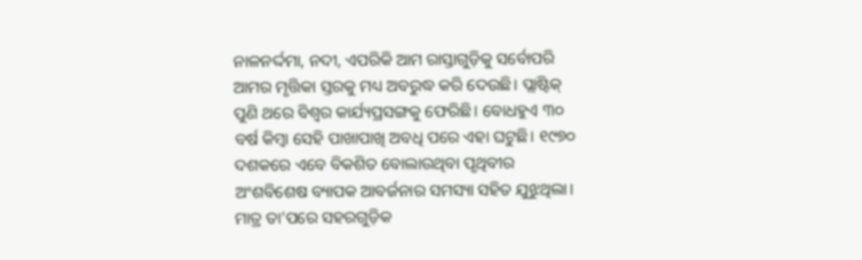ନାଳନର୍ଦ୍ଦମା, ନଦୀ, ଏପରିକି ଆମ ରାସ୍ତାଗୁଡ଼ିକୁ ସର୍ବୋପରି ଆମର ମୃତ୍ତିକା ସ୍ତରକୁ ମଧ୍ୟ ଅବରୁଦ୍ଧ କରି ଦେଉଛି। ପ୍ଲାଷ୍ଟିକ୍ ପୁଣି ଥରେ ବିଶ୍ୱର କାର୍ଯ୍ୟପ୍ରସଙ୍ଗକୁ ଫେରିଛି। ବୋଧହୁଏ ୩୦ ବର୍ଷ କିମ୍ୱା ସେହି ପାଖାପାଖି ଅବଧି ପରେ ଏହା ଘଟୁଛି। ୧୯୭୦ ଦଶକରେ ଏବେ ବିକଶିତ ବୋଲାଉଥିବା ପୃଥିବୀର ଅଂଶବିଶେଷ ବ୍ୟାପକ ଆବର୍ଜନାର ସମସ୍ୟା ସହିତ ଯୁଝୁଥିଲା। ମାତ୍ର ତା’ପରେ ସହରଗୁଡ଼ିକ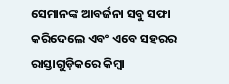ସେମାନଙ୍କ ଆବର୍ଜନା ସବୁ ସଫା କରିଦେଲେ ଏବଂ ଏବେ ସହରର ରାସ୍ତାଗୁଡ଼ିକରେ କିମ୍ୱା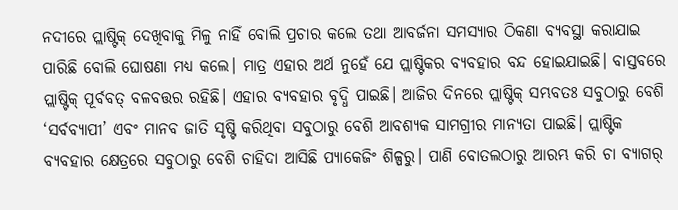ନଦୀରେ ପ୍ଲାଷ୍ଟିକ୍ ଦେଖିବାକୁ ମିଳୁ ନାହିଁ ବୋଲି ପ୍ରଚାର କଲେ ତଥା ଆବର୍ଜନା ସମସ୍ୟାର ଠିକଣା ବ୍ୟବସ୍ଥା କରାଯାଇ ପାରିଛି ବୋଲି ଘୋଷଣା ମଧ୍ୟ କଲେ। ମାତ୍ର ଏହାର ଅର୍ଥ ନୁହେଁ ଯେ ପ୍ଲାଷ୍ଟିକର ବ୍ୟବହାର ବନ୍ଦ ହୋଇଯାଇଛି। ବାସ୍ତବରେ ପ୍ଲାଷ୍ଟିକ୍ ପୂର୍ବବତ୍ ବଳବତ୍ତର ରହିଛି। ଏହାର ବ୍ୟବହାର ବୃଦ୍ଧି ପାଇଛି। ଆଜିର ଦିନରେ ପ୍ଲାଷ୍ଟିକ୍ ସମ୍ଭବତଃ ସବୁଠାରୁ ବେଶି ‘ସର୍ବବ୍ୟାପୀ’ ଏବଂ ମାନବ ଜାତି ସୃଷ୍ଟି କରିଥିବା ସବୁଠାରୁ ବେଶି ଆବଶ୍ୟକ ସାମଗ୍ରୀର ମାନ୍ୟତା ପାଇଛି। ପ୍ଲାଷ୍ଟିକ ବ୍ୟବହାର କ୍ଷେତ୍ରରେ ସବୁଠାରୁ ବେଶି ଚାହିଦା ଆସିଛି ପ୍ୟାକେଜିଂ ଶିଳ୍ପରୁ। ପାଣି ବୋତଲଠାରୁ ଆରମ୍ଭ କରି ଚା ବ୍ୟାଗର୍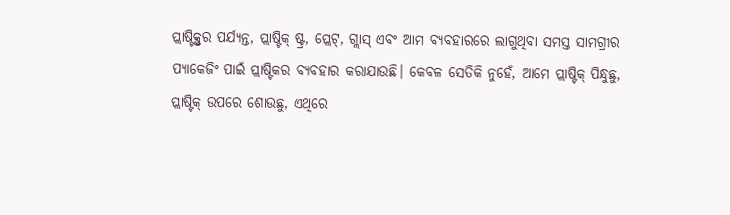ପ୍ଲାଷ୍ଟିକ୍ସ୍ତର ପର୍ଯ୍ୟନ୍ତ, ପ୍ଲାଷ୍ଟିକ୍ ଷ୍ଟ୍ର, ପ୍ଲେଟ୍, ଗ୍ଲାସ୍ ଏବଂ ଆମ ବ୍ୟବହାରରେ ଲାଗୁଥିବା ସମସ୍ତ ସାମଗ୍ରୀର ପ୍ୟାକେଜିଂ ପାଇଁ ପ୍ଲାଷ୍ଟିକର ବ୍ୟବହାର କରାଯାଉଛି। କେବଳ ସେତିକି ନୁହେଁ, ଆମେ ପ୍ଲାଷ୍ଟିକ୍ ପିନ୍ଧୁଛୁ, ପ୍ଲାଷ୍ଟିକ୍ ଉପରେ ଶୋଉଛୁ, ଏଥିରେ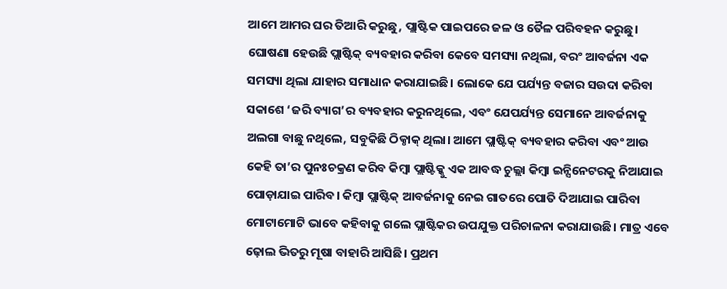ଆମେ ଆମର ଘର ତିଆରି କରୁଛୁ, ପ୍ଲାଷ୍ଟିକ ପାଇପରେ ଜଳ ଓ ତୈଳ ପରିବହନ କରୁଛୁ। ଘୋଷଣା ହେଉଛି ପ୍ଲାଷ୍ଟିକ୍ ବ୍ୟବହାର କରିବା କେବେ ସମସ୍ୟା ନଥିଲା, ବରଂ ଆବର୍ଜନା ଏକ ସମସ୍ୟା ଥିଲା ଯାହାର ସମାଧାନ କରାଯାଇଛି। ଲୋକେ ଯେ ପର୍ଯ୍ୟନ୍ତ ବଜାର ସଉଦା କରିବା ସକାଶେ ‘ଜରି ବ୍ୟାଗ’ର ବ୍ୟବହାର କରୁନଥିଲେ, ଏବଂ ଯେପର୍ଯ୍ୟନ୍ତ ସେମାନେ ଆବର୍ଜନାକୁ ଅଲଗା ବାଛୁ ନଥିଲେ, ସବୁକିଛି ଠିକ୍ଠାକ୍ ଥିଲା। ଆମେ ପ୍ଲାଷ୍ଟିକ୍ ବ୍ୟବହାର କରିବା ଏବଂ ଆଉ କେହି ତା’ର ପୁନଃଚକ୍ରଣ କରିବ କିମ୍ୱା ପ୍ଲାଷ୍ଟିକ୍କୁ ଏକ ଆବଦ୍ଧ ଚୁଲ୍ଲା କିମ୍ୱା ଇନ୍ସିନେଟରକୁ ନିଆଯାଇ ପୋଡ଼ାଯାଇ ପାରିବ। କିମ୍ୱା ପ୍ଲାଷ୍ଟିକ୍ ଆବର୍ଜନାକୁ ନେଇ ଗାତରେ ପୋତି ଦିଆଯାଇ ପାରିବା ମୋଟାମୋଟି ଭାବେ କହିବାକୁ ଗଲେ ପ୍ଲାଷ୍ଟିକର ଉପଯୁକ୍ତ ପରିଚାଳନା କରାଯାଉଛି। ମାତ୍ର ଏବେ ଢ଼ୋଲ ଭିତରୁ ମୂଷା ବାହାରି ଆସିଛି। ପ୍ରଥମ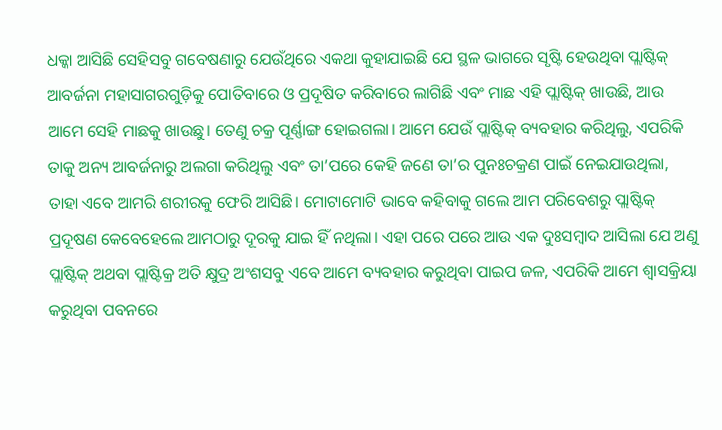ଧକ୍କା ଆସିଛି ସେହିସବୁ ଗବେଷଣାରୁ ଯେଉଁଥିରେ ଏକଥା କୁହାଯାଇଛି ଯେ ସ୍ଥଳ ଭାଗରେ ସୃଷ୍ଟି ହେଉଥିବା ପ୍ଲାଷ୍ଟିକ୍ ଆବର୍ଜନା ମହାସାଗରଗୁଡ଼ିକୁ ପୋତିବାରେ ଓ ପ୍ରଦୂଷିତ କରିବାରେ ଲାଗିଛି ଏବଂ ମାଛ ଏହି ପ୍ଲାଷ୍ଟିକ୍ ଖାଉଛି, ଆଉ ଆମେ ସେହି ମାଛକୁ ଖାଉଛୁ। ତେଣୁ ଚକ୍ର ପୂର୍ଣ୍ଣାଙ୍ଗ ହୋଇଗଲା। ଆମେ ଯେଉଁ ପ୍ଲାଷ୍ଟିକ୍ ବ୍ୟବହାର କରିଥିଲୁ, ଏପରିକି ତାକୁ ଅନ୍ୟ ଆବର୍ଜନାରୁ ଅଲଗା କରିଥିଲୁ ଏବଂ ତା’ପରେ କେହି ଜଣେ ତା’ର ପୁନଃଚକ୍ରଣ ପାଇଁ ନେଇଯାଉଥିଲା, ତାହା ଏବେ ଆମରି ଶରୀରକୁ ଫେରି ଆସିଛି। ମୋଟାମୋଟି ଭାବେ କହିବାକୁ ଗଲେ ଆମ ପରିବେଶରୁ ପ୍ଲାଷ୍ଟିକ୍ ପ୍ରଦୂଷଣ କେବେହେଲେ ଆମଠାରୁ ଦୂରକୁ ଯାଇ ହିଁ ନଥିଲା। ଏହା ପରେ ପରେ ଆଉ ଏକ ଦୁଃସମ୍ୱାଦ ଆସିଲା ଯେ ଅଣୁ ପ୍ଲାଷ୍ଟିକ୍ ଅଥବା ପ୍ଲାଷ୍ଟିକ୍ର ଅତି କ୍ଷୁଦ୍ର ଅଂଶସବୁ ଏବେ ଆମେ ବ୍ୟବହାର କରୁଥିବା ପାଇପ ଜଳ, ଏପରିକି ଆମେ ଶ୍ୱାସକ୍ରିୟା କରୁଥିବା ପବନରେ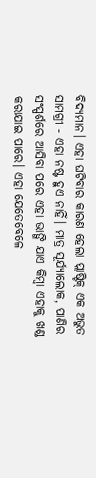ବିଦ୍ୟମାନ। ଏହା ଘଟିବାର କାରଣ ହେଲା ପ୍ଲାଷ୍ଟିକ୍ ଏକ ଅଭୁତ ସାମଗ୍ରୀ - ଏହା ନଷ୍ଟ ହୁଏ ନାହିଁ। ମାତ୍ର ସୂର୍ଯ୍ୟାଲୋକ, ପାଣିର ସଂସ୍ପର୍ଶରେ ଆସିବା ପରେ ଏହା ଭାଙ୍ଗି ଯାଏ କିମ୍ୱା ଏହାକୁ ଖଣ୍ଡ କରାଯାଇ ପାରେ। ଏହା ଯେତେବେଳେ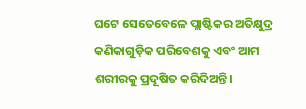ଘଟେ ସେତେବେଳେ ପ୍ଲାଷ୍ଟିକର ଅତିକ୍ଷୁଦ୍ର କଣିକାଗୁଡ଼ିକ ପରିବେଶକୁ ଏବଂ ଆମ ଶରୀରକୁ ପ୍ରଦୂଷିତ କରିଦିଅନ୍ତି।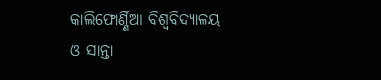କାଲିଫୋର୍ଣ୍ଣିଆ ବିଶ୍ୱବିଦ୍ୟାଳୟ ଓ ସାନ୍ତା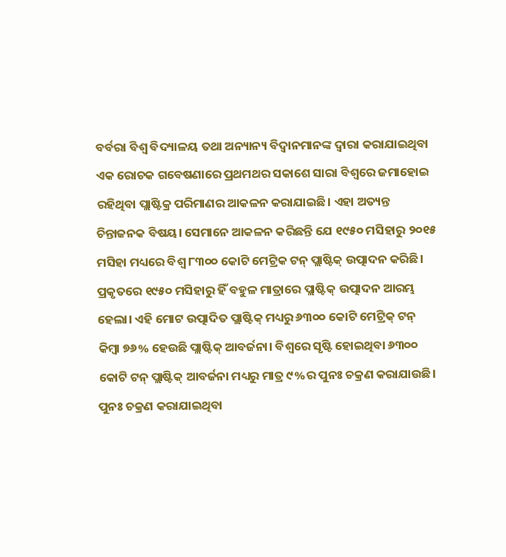ବର୍ବରା ବିଶ୍ୱ ବିଦ୍ୟାଳୟ ତଥା ଅନ୍ୟାନ୍ୟ ବିଦ୍ୱାନମାନଙ୍କ ଦ୍ୱାରା କରାଯାଇଥିବା ଏକ ରୋଚକ ଗବେଷଣାରେ ପ୍ରଥମଥର ସକାଶେ ସାରା ବିଶ୍ୱରେ ଜମାହୋଇ ରହିଥିବା ପ୍ଲାଷ୍ଟିକ୍ର ପରିମାଣର ଆକଳନ କରାଯାଇଛି। ଏହା ଅତ୍ୟନ୍ତ ଚିନ୍ତାଜନକ ବିଷୟ। ସେମାନେ ଆକଳନ କରିଛନ୍ତି ଯେ ୧୯୫୦ ମସିହାରୁ ୨୦୧୫ ମସିହା ମଧ୍ୟରେ ବିଶ୍ୱ ୮୩୦୦ କୋଟି ମେଟ୍ରିକ ଟନ୍ ପ୍ଲାଷ୍ଟିକ୍ ଉତ୍ପାଦନ କରିଛି। ପ୍ରକୃତରେ ୧୯୫୦ ମସିହାରୁ ହିଁ ବହୁଳ ମାତ୍ରାରେ ପ୍ଲାଷ୍ଟିକ୍ ଉତ୍ପାଦନ ଆରମ୍ଭ ହେଲା। ଏହି ମୋଟ ଉତ୍ପାଦିତ ପ୍ଲାଷ୍ଟିକ୍ ମଧ୍ୟରୁ ୬୩୦୦ କୋଟି ମେଟ୍ରିକ୍ ଟନ୍ କିମ୍ୱା ୭୬% ହେଉଛି ପ୍ଲାଷ୍ଟିକ୍ ଆବର୍ଜନା। ବିଶ୍ୱରେ ସୃଷ୍ଟି ହୋଇଥିବା ୬୩୦୦ କୋଟି ଟନ୍ ପ୍ଲାଷ୍ଟିକ୍ ଆବର୍ଜନା ମଧ୍ୟରୁ ମାତ୍ର ୯%ର ପୁନଃ ଚକ୍ରଣ କରାଯାଉଛି। ପୁନଃ ଚକ୍ରଣ କରାଯାଇଥିବା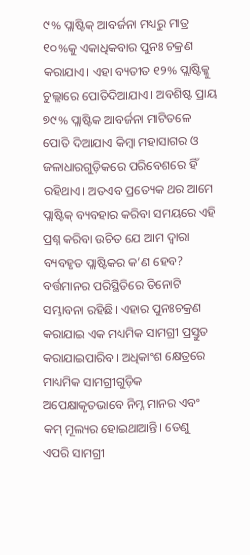୯% ପ୍ଲାଷ୍ଟିକ୍ ଆବର୍ଜନା ମଧ୍ୟରୁ ମାତ୍ର ୧୦%କୁ ଏକାଧିକବାର ପୁନଃ ଚକ୍ରଣ କରାଯାଏ। ଏହା ବ୍ୟତୀତ ୧୨% ପ୍ଲାଷ୍ଟିକ୍କୁ ଚୁଲ୍ଲାରେ ପୋତିଦିଆଯାଏ। ଅବଶିଷ୍ଟ ପ୍ରାୟ ୭୯% ପ୍ଲାଷ୍ଟିକ ଆବର୍ଜନା ମାଟିତଳେ ପୋତି ଦିଆଯାଏ କିମ୍ୱା ମହାସାଗର ଓ ଜଳାଧାରଗୁଡ଼ିକରେ ପରିବେଶରେ ହିଁ ରହିଥାଏ। ଅତଏବ ପ୍ରତ୍ୟେକ ଥର ଆମେ ପ୍ଲାଷ୍ଟିକ୍ ବ୍ୟବହାର କରିବା ସମୟରେ ଏହି ପ୍ରଶ୍ନ କରିବା ଉଚିତ ଯେ ଆମ ଦ୍ୱାରା ବ୍ୟବହୃତ ପ୍ଲାଷ୍ଟିକର କ’ଣ ହେବ? ବର୍ତ୍ତମାନର ପରିସ୍ଥିତିରେ ତିନୋଟି ସମ୍ଭାବନା ରହିଛି। ଏହାର ପୁନଃଚକ୍ରଣ କରାଯାଇ ଏକ ମଧ୍ୟମିକ ସାମଗ୍ରୀ ପ୍ରସ୍ତୁତ କରାଯାଇପାରିବ। ଅଧିକାଂଶ କ୍ଷେତ୍ରରେ ମାଧ୍ୟମିକ ସାମଗ୍ରୀଗୁଡ଼ିକ ଅପେକ୍ଷାକୃତଭାବେ ନିମ୍ନ ମାନର ଏବଂ କମ୍ ମୂଲ୍ୟର ହୋଇଥାଆନ୍ତି। ତେଣୁ ଏପରି ସାମଗ୍ରୀ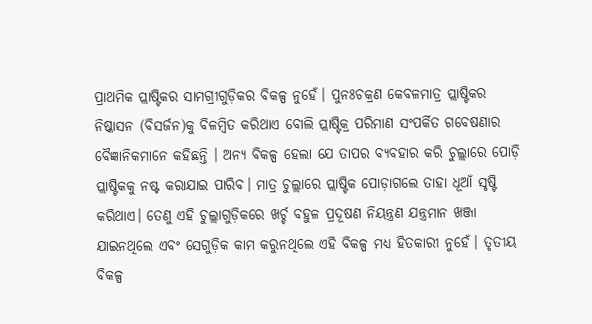ପ୍ରାଥମିକ ପ୍ଲାଷ୍ଟିକର ସାମଗ୍ରୀଗୁଡ଼ିକର ବିକଳ୍ପ ନୁହେଁ। ପୁନଃଚକ୍ରଣ କେବଳମାତ୍ର ପ୍ଲାଷ୍ଟିକର ନିଷ୍କାସନ (ବିସର୍ଜନ)କୁ ବିଳମ୍ୱିତ କରିଥାଏ ବୋଲି ପ୍ଲାଷ୍ଟିକ୍ର ପରିମାଣ ସଂପର୍କିତ ଗବେଷଣାର ବୈଜ୍ଞାନିକମାନେ କହିଛନ୍ତି । ଅନ୍ୟ ବିକଳ୍ପ ହେଲା ଯେ ତାପର ବ୍ୟବହାର କରି ଚୁଲ୍ଲାରେ ପୋଡ଼ି ପ୍ଲାଷ୍ଟିକକୁ ନଷ୍ଟ କରାଯାଇ ପାରିବ। ମାତ୍ର ଚୁଲ୍ଲାରେ ପ୍ଲାଷ୍ଟିକ ପୋଡ଼ାଗଲେ ତାହା ଧୂଆଁ ସୃଷ୍ଟି କରିଥାଏ। ତେଣୁ ଏହି ଚୁଲ୍ଲାଗୁଡ଼ିକରେ ଖର୍ଚ୍ଚ ବହୁଳ ପ୍ରଦୂଷଣ ନିୟନ୍ତ୍ରଣ ଯନ୍ତ୍ରମାନ ଖଞ୍ଜା ଯାଇନଥିଲେ ଏବଂ ସେଗୁଡ଼ିକ କାମ କରୁନଥିଲେ ଏହି ବିକଳ୍ପ ମଧ୍ୟ ହିତକାରୀ ନୁହେଁ। ତୃତୀୟ ବିକଳ୍ପ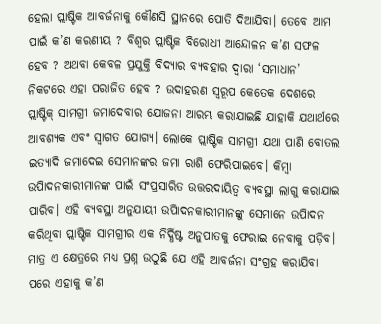ହେଲା ପ୍ଲାଷ୍ଟିକ ଆବର୍ଜନାକୁ କୌଣସି ସ୍ଥାନରେ ପୋତି ଦିଆଯିବା। ତେବେ ଆମ ପାଇଁ କ’ଣ କରଣୀୟ ? ବିଶ୍ୱର ପ୍ଲାଷ୍ଟିକ ବିରୋଧୀ ଆନ୍ଦୋଳନ କ’ଣ ସଫଳ ହେବ ? ଅଥବା କେବଳ ପ୍ରଯୁକ୍ତି ବିଦ୍ୟାର ବ୍ୟବହାର ଦ୍ୱାରା ‘ସମାଧାନ’ ନିକଟରେ ଏହା ପରାଜିତ ହେବ ? ଉଦାହରଣ ସ୍ୱରୂପ କେତେକ ଦେଶରେ ପ୍ଲାଷ୍ଟିକ୍ ସାମଗ୍ରୀ ଜମାଦେବାର ଯୋଜନା ଆରମ୍ଭ କରାଯାଇଛି ଯାହାକି ଯଥାର୍ଥରେ ଆବଶ୍ୟକ ଏବଂ ସ୍ୱାଗତ ଯୋଗ୍ୟ। ଲୋକେ ପ୍ଲାଷ୍ଟିକ ସାମଗ୍ରୀ ଯଥା ପାଣି ବୋତଲ ଇତ୍ୟାଦି ଜମାଦେଇ ସେମାନଙ୍କର ଜମା ରାଶି ଫେରିପାଇବେ। କିମ୍ୱା ଉପିାଦନକାରୀମାନଙ୍କ ପାଇଁ ସଂପ୍ରସାରିତ ଉତ୍ତରଦାୟିତ୍ୱ ବ୍ୟବସ୍ଥା ଲାଗୁ କରାଯାଇ ପାରିବ। ଏହି ବ୍ୟବସ୍ଥା ଅନୁଯାୟୀ ଉପିାଦନକାରୀମାନଙ୍କୁ ସେମାନେ ଉପିାଦନ କରିଥିବା ପ୍ଲାଷ୍ଟିକ ସାମଗ୍ରୀର ଏକ ନିର୍ଦ୍ଧିଷ୍ଟ ଅନୁପାତକୁ ଫେରାଇ ନେବାକୁ ପଡ଼ିବ। ମାତ୍ର ଏ କ୍ଷେତ୍ରରେ ମଧ୍ୟ ପ୍ରଶ୍ନ ଉଠୁଛି ଯେ ଏହି ଆବର୍ଜନା ସଂଗ୍ରହ କରାଯିବା ପରେ ଏହାକୁ କ’ଣ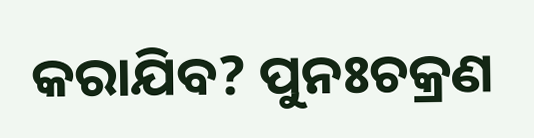କରାଯିବ? ପୁନଃଚକ୍ରଣ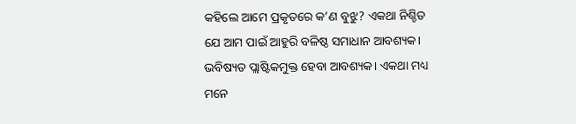କହିଲେ ଆମେ ପ୍ରକୃତରେ କ’ଣ ବୁଝୁ? ଏକଥା ନିଶ୍ଚିତ ଯେ ଆମ ପାଇଁ ଆହୁରି ବଳିଷ୍ଠ ସମାଧାନ ଆବଶ୍ୟକ। ଭବିଷ୍ୟତ ପ୍ଲାଷ୍ଟିକମୁକ୍ତ ହେବା ଆବଶ୍ୟକ। ଏକଥା ମଧ୍ୟ ମନେ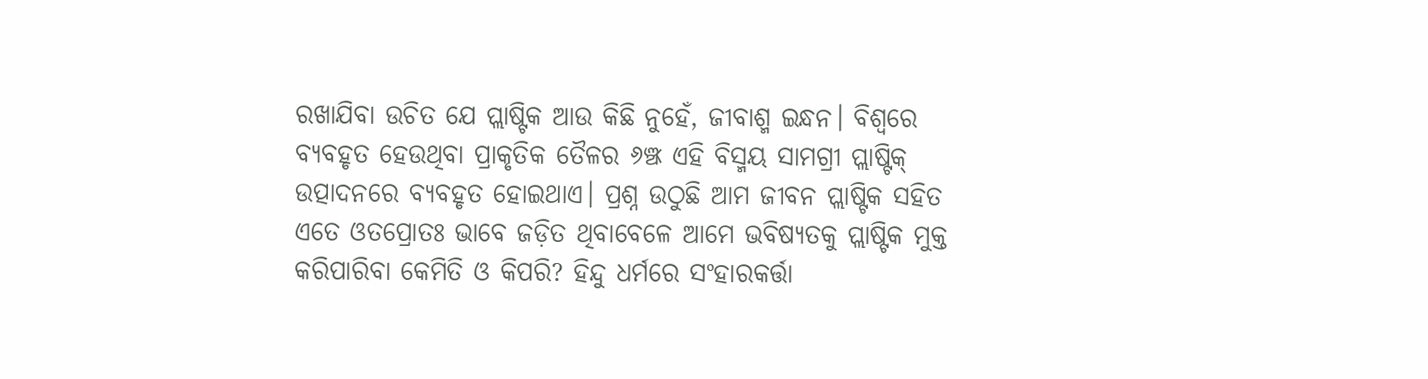ରଖାଯିବା ଉଚିତ ଯେ ପ୍ଲାଷ୍ଟିକ ଆଉ କିଛି ନୁହେଁ, ଜୀବାଶ୍ମ ଇନ୍ଧନ। ବିଶ୍ୱରେ ବ୍ୟବହୃତ ହେଉଥିବା ପ୍ରାକୃତିକ ତୈଳର ୬ଞ୍ଝ ଏହି ବିସ୍ମୟ ସାମଗ୍ରୀ ପ୍ଲାଷ୍ଟିକ୍ ଉତ୍ପାଦନରେ ବ୍ୟବହୃତ ହୋଇଥାଏ। ପ୍ରଶ୍ନ ଉଠୁଛି ଆମ ଜୀବନ ପ୍ଲାଷ୍ଟିକ ସହିତ ଏତେ ଓତପ୍ରୋତଃ ଭାବେ ଜଡ଼ିତ ଥିବାବେଳେ ଆମେ ଭବିଷ୍ୟତକୁ ପ୍ଲାଷ୍ଟିକ ମୁକ୍ତ କରିପାରିବା କେମିତି ଓ କିପରି? ହିନ୍ଦୁ ଧର୍ମରେ ସଂହାରକର୍ତ୍ତା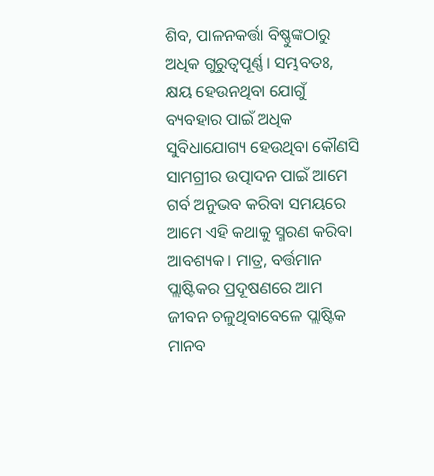ଶିବ, ପାଳନକର୍ତ୍ତା ବିଷ୍ଣୁଙ୍କଠାରୁ ଅଧିକ ଗୁରୁତ୍ୱପୂର୍ଣ୍ଣ। ସମ୍ଭବତଃ, କ୍ଷୟ ହେଉନଥିବା ଯୋଗୁଁ ବ୍ୟବହାର ପାଇଁ ଅଧିକ ସୁବିଧାଯୋଗ୍ୟ ହେଉଥିବା କୌଣସି ସାମଗ୍ରୀର ଉତ୍ପାଦନ ପାଇଁ ଆମେ ଗର୍ବ ଅନୁଭବ କରିବା ସମୟରେ ଆମେ ଏହି କଥାକୁ ସ୍ମରଣ କରିବା ଆବଶ୍ୟକ। ମାତ୍ର, ବର୍ତ୍ତମାନ ପ୍ଲାଷ୍ଟିକର ପ୍ରଦୂଷଣରେ ଆମ ଜୀବନ ଚଳୁଥିବାବେଳେ ପ୍ଲାଷ୍ଟିକ ମାନବ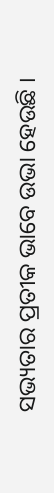ସଭ୍ୟତାର ପ୍ରତୀକ ଭାବେ ଉଭା ହେଉଛି ।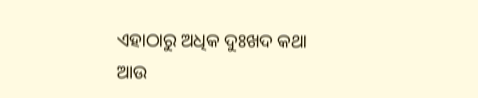ଏହାଠାରୁ ଅଧିକ ଦୁଃଖଦ କଥା ଆଉ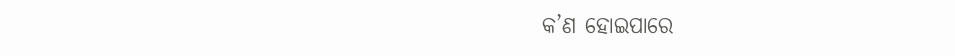କ’ଣ ହୋଇପାରେ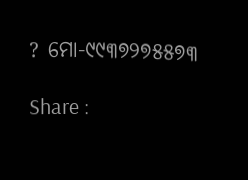? ମୋ-୯୯୩୭୨୭୫୫୭୩

Share :